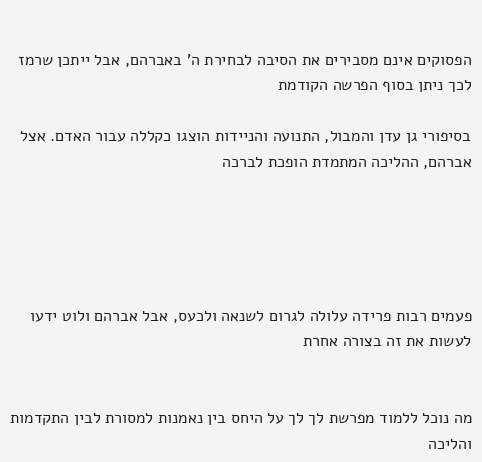הפסוקים אינם מסבירים את הסיבה לבחירת ה' באברהם, אבל ייתכן שרמז לכך ניתן בסוף הפרשה הקודמת

בסיפורי גן עדן והמבול, התנועה והניידות הוצגו כקללה עבור האדם. אצל אברהם, ההליכה המתמדת הופכת לברכה





פעמים רבות פרידה עלולה לגרום לשנאה ולכעס, אבל אברהם ולוט ידעו לעשות את זה בצורה אחרת


מה נוכל ללמוד מפרשת לך לך על היחס בין נאמנות למסורת לבין התקדמות והליכה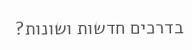בדרכים חדשות ושונות?